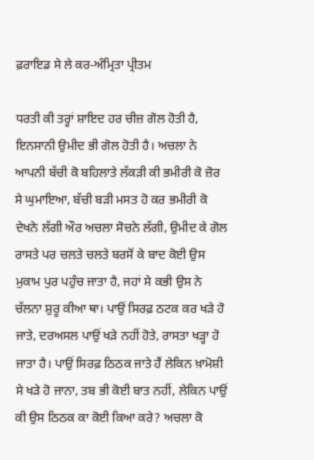ਫ਼ਰਾਇਡ ਸੇ ਲੇ ਕਰ-ਅੰਮ੍ਰਿਤਾ ਪ੍ਰੀਤਮ

ਧਰਤੀ ਕੀ ਤਰ੍ਹਾਂ ਸ਼ਾਇਦ ਹਰ ਚੀਜ਼ ਗੋਲ ਹੋਤੀ ਹੈ, ਇਨਸਾਨੀ ਉਮੀਦ ਭੀ ਗੋਲ ਹੋਤੀ ਹੈ। ਅਚਲਾ ਨੇ ਆਪਨੀ ਬੱਚੀ ਕੋ ਬਹਿਲਾਤੇ ਲੱਕੜੀ ਕੀ ਭਮੀਰੀ ਕੋ ਜ਼ੋਰ ਸੇ ਘੁਮਾਇਆ, ਬੱਚੀ ਬੜੀ ਮਸਤ ਹੋ ਕਰ ਭਮੀਰੀ ਕੋ ਦੇਖਨੇ ਲੱਗੀ ਔਰ ਅਚਲਾ ਸੋਚਨੇ ਲੱਗੀ, ਉਮੀਦ ਕੇ ਗੋਲ ਰਾਸਤੇ ਪਰ ਚਲਤੇ ਚਲਤੇ ਬਰਸੋਂ ਕੇ ਬਾਦ ਕੋਈ ਉਸ ਮੁਕਾਮ ਪੁਰ ਪਹੁੰਚ ਜਾਤਾ ਹੈ, ਜਹਾਂ ਸੇ ਕਭੀ ਉਸ ਨੇ ਚੱਲਨਾ ਸ਼ੁਰੂ ਕੀਆ ਥਾ। ਪਾਉਂ ਸਿਰਫ਼ ਠਟਕ ਕਰ ਖੜੇ ਹੋ ਜਾਤੇ, ਦਰਅਸਲ ਪਾਉਂ ਖੜੇ ਨਹੀਂ ਹੋਤੇ, ਰਾਸਤਾ ਖੜ੍ਹਾ ਹੋ ਜਾਤਾ ਹੈ। ਪਾਉਂ ਸਿਰਫ਼ ਠਿਠਕ ਜਾਤੇ ਹੈਂ ਲੇਕਿਨ ਖ਼ਾਮੋਸ਼ੀ ਸੇ ਖੜੇ ਹੋ ਜਾਨਾ, ਤਬ ਭੀ ਕੋਈ ਬਾਤ ਨਹੀਂ, ਲੇਕਿਨ ਪਾਉਂ ਕੀ ਉਸ ਠਿਠਕ ਕਾ ਕੋਈ ਕਿਆ ਕਰੇ? ਅਚਲਾ ਕੋ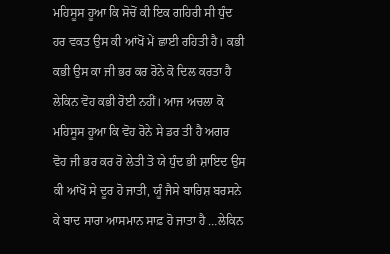ਮਹਿਸੂਸ ਹੂਆ ਕਿ ਸੋਚੋਂ ਕੀ ਇਕ ਗਹਿਰੀ ਸੀ ਧੁੰਦ ਹਰ ਵਕਤ ਉਸ ਕੀ ਆਂਖੋਂ ਮੇਂ ਛਾਈ ਰਹਿਤੀ ਹੈ। ਕਭੀ ਕਭੀ ਉਸ ਕਾ ਜੀ ਭਰ ਕਰ ਰੋਨੇ ਕੋ ਦਿਲ ਕਰਤਾ ਹੈ ਲੇਕਿਨ ਵੋਹ ਕਭੀ ਰੋਈ ਨਹੀਂ। ਆਜ ਅਚਲਾ ਕੋ ਮਹਿਸੂਸ ਹੂਆ ਕਿ ਵੋਹ ਰੋਨੇ ਸੇ ਡਰ ਤੀ ਹੈ ਅਗਰ ਵੋਹ ਜੀ ਭਰ ਕਰ ਰੋ ਲੇਤੀ ਤੋ ਯੇ ਧੁੰਦ ਭੀ ਸ਼ਾਇਦ ਉਸ ਕੀ ਆਂਖੋਂ ਸੇ ਦੂਰ ਹੋ ਜਾਤੀ, ਯੂੰ ਜੈਸੇ ਬਾਰਿਸ਼ ਬਰਸਨੇ ਕੇ ਬਾਦ ਸਾਰਾ ਆਸਮਾਨ ਸਾਫ਼ ਹੋ ਜਾਤਾ ਹੈ …ਲੇਕਿਨ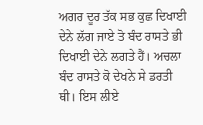ਅਗਰ ਦੂਰ ਤੱਕ ਸਭ ਕੁਛ ਦਿਖਾਈ ਦੇਨੇ ਲੱਗ ਜਾਏ ਤੋ ਬੰਦ ਰਾਸਤੇ ਭੀ ਦਿਖਾਈ ਦੇਨੇ ਲਗਤੇ ਹੈਂ। ਅਚਲਾ ਬੰਦ ਰਾਸਤੇ ਕੋ ਦੇਖਨੇ ਸੇ ਡਰਤੀ ਥੀ। ਇਸ ਲੀਏ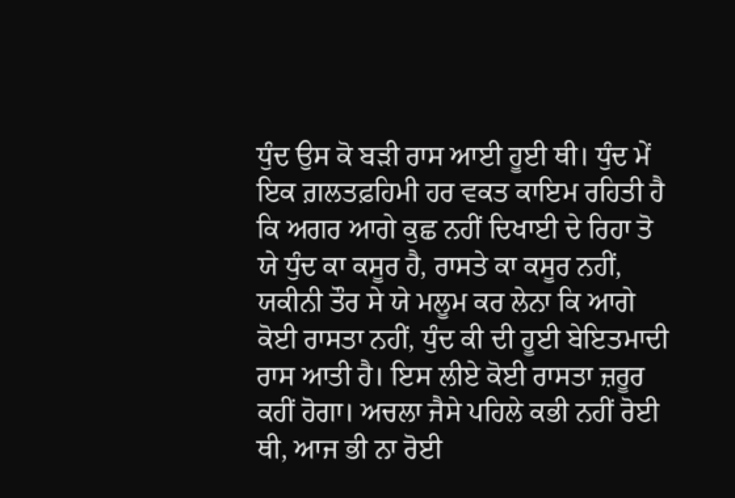ਧੁੰਦ ਉਸ ਕੋ ਬੜੀ ਰਾਸ ਆਈ ਹੂਈ ਥੀ। ਧੁੰਦ ਮੇਂ ਇਕ ਗ਼ਲਤਫ਼ਹਿਮੀ ਹਰ ਵਕਤ ਕਾਇਮ ਰਹਿਤੀ ਹੈ ਕਿ ਅਗਰ ਆਗੇ ਕੁਛ ਨਹੀਂ ਦਿਖਾਈ ਦੇ ਰਿਹਾ ਤੋ ਯੇ ਧੁੰਦ ਕਾ ਕਸੂਰ ਹੈ, ਰਾਸਤੇ ਕਾ ਕਸੂਰ ਨਹੀਂ, ਯਕੀਨੀ ਤੌਰ ਸੇ ਯੇ ਮਲੂਮ ਕਰ ਲੇਨਾ ਕਿ ਆਗੇ ਕੋਈ ਰਾਸਤਾ ਨਹੀਂ, ਧੁੰਦ ਕੀ ਦੀ ਹੂਈ ਬੇਇਤਮਾਦੀ ਰਾਸ ਆਤੀ ਹੈ। ਇਸ ਲੀਏ ਕੋਈ ਰਾਸਤਾ ਜ਼ਰੂਰ ਕਹੀਂ ਹੋਗਾ। ਅਚਲਾ ਜੈਸੇ ਪਹਿਲੇ ਕਭੀ ਨਹੀਂ ਰੋਈ ਥੀ, ਆਜ ਭੀ ਨਾ ਰੋਈ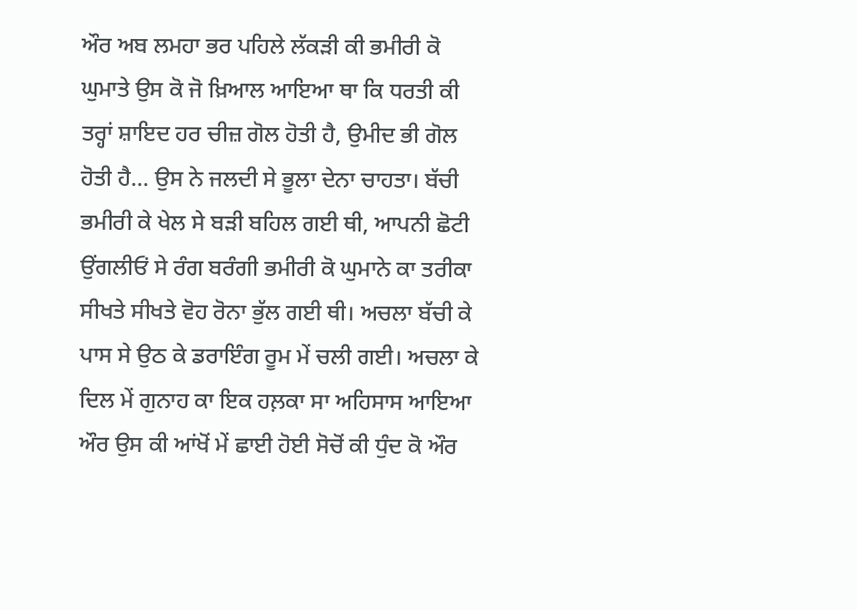ਔਰ ਅਬ ਲਮਹਾ ਭਰ ਪਹਿਲੇ ਲੱਕੜੀ ਕੀ ਭਮੀਰੀ ਕੋ ਘੁਮਾਤੇ ਉਸ ਕੋ ਜੋ ਖ਼ਿਆਲ ਆਇਆ ਥਾ ਕਿ ਧਰਤੀ ਕੀ ਤਰ੍ਹਾਂ ਸ਼ਾਇਦ ਹਰ ਚੀਜ਼ ਗੋਲ ਹੋਤੀ ਹੈ, ਉਮੀਦ ਭੀ ਗੋਲ ਹੋਤੀ ਹੈ… ਉਸ ਨੇ ਜਲਦੀ ਸੇ ਭੂਲਾ ਦੇਨਾ ਚਾਹਤਾ। ਬੱਚੀ ਭਮੀਰੀ ਕੇ ਖੇਲ ਸੇ ਬੜੀ ਬਹਿਲ ਗਈ ਥੀ, ਆਪਨੀ ਛੋਟੀ ਉਂਗਲੀਓਂ ਸੇ ਰੰਗ ਬਰੰਗੀ ਭਮੀਰੀ ਕੋ ਘੁਮਾਨੇ ਕਾ ਤਰੀਕਾ ਸੀਖਤੇ ਸੀਖਤੇ ਵੋਹ ਰੋਨਾ ਭੁੱਲ ਗਈ ਥੀ। ਅਚਲਾ ਬੱਚੀ ਕੇ ਪਾਸ ਸੇ ਉਠ ਕੇ ਡਰਾਇੰਗ ਰੂਮ ਮੇਂ ਚਲੀ ਗਈ। ਅਚਲਾ ਕੇ ਦਿਲ ਮੇਂ ਗੁਨਾਹ ਕਾ ਇਕ ਹਲ਼ਕਾ ਸਾ ਅਹਿਸਾਸ ਆਇਆ ਔਰ ਉਸ ਕੀ ਆਂਖੋਂ ਮੇਂ ਛਾਈ ਹੋਈ ਸੋਚੋਂ ਕੀ ਧੁੰਦ ਕੋ ਔਰ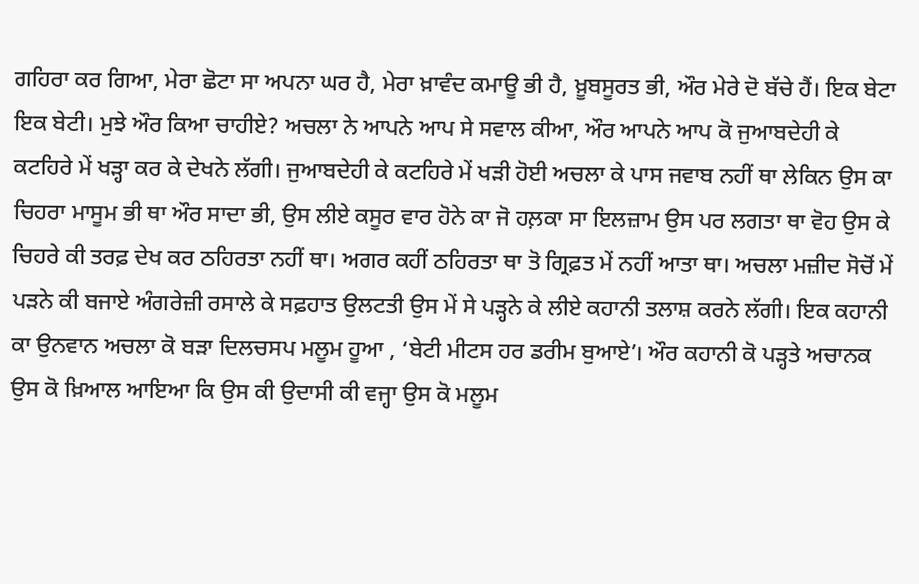ਗਹਿਰਾ ਕਰ ਗਿਆ, ਮੇਰਾ ਛੋਟਾ ਸਾ ਅਪਨਾ ਘਰ ਹੈ, ਮੇਰਾ ਖ਼ਾਵੰਦ ਕਮਾਊ ਭੀ ਹੈ, ਖ਼ੂਬਸੂਰਤ ਭੀ, ਔਰ ਮੇਰੇ ਦੋ ਬੱਚੇ ਹੈਂ। ਇਕ ਬੇਟਾ ਇਕ ਬੇਟੀ। ਮੁਝੇ ਔਰ ਕਿਆ ਚਾਹੀਏ? ਅਚਲਾ ਨੇ ਆਪਨੇ ਆਪ ਸੇ ਸਵਾਲ ਕੀਆ, ਔਰ ਆਪਨੇ ਆਪ ਕੋ ਜੁਆਬਦੇਹੀ ਕੇ ਕਟਹਿਰੇ ਮੇਂ ਖੜ੍ਹਾ ਕਰ ਕੇ ਦੇਖਨੇ ਲੱਗੀ। ਜੁਆਬਦੇਹੀ ਕੇ ਕਟਹਿਰੇ ਮੇਂ ਖੜੀ ਹੋਈ ਅਚਲਾ ਕੇ ਪਾਸ ਜਵਾਬ ਨਹੀਂ ਥਾ ਲੇਕਿਨ ਉਸ ਕਾ ਚਿਹਰਾ ਮਾਸੂਮ ਭੀ ਥਾ ਔਰ ਸਾਦਾ ਭੀ, ਉਸ ਲੀਏ ਕਸੂਰ ਵਾਰ ਹੋਨੇ ਕਾ ਜੋ ਹਲ਼ਕਾ ਸਾ ਇਲਜ਼ਾਮ ਉਸ ਪਰ ਲਗਤਾ ਥਾ ਵੋਹ ਉਸ ਕੇ ਚਿਹਰੇ ਕੀ ਤਰਫ਼ ਦੇਖ ਕਰ ਠਹਿਰਤਾ ਨਹੀਂ ਥਾ। ਅਗਰ ਕਹੀਂ ਠਹਿਰਤਾ ਥਾ ਤੋ ਗ੍ਰਿਫ਼ਤ ਮੇਂ ਨਹੀਂ ਆਤਾ ਥਾ। ਅਚਲਾ ਮਜ਼ੀਦ ਸੋਚੋਂ ਮੇਂ ਪੜਨੇ ਕੀ ਬਜਾਏ ਅੰਗਰੇਜ਼ੀ ਰਸਾਲੇ ਕੇ ਸਫ਼ਹਾਤ ਉਲਟਤੀ ਉਸ ਮੇਂ ਸੇ ਪੜ੍ਹਨੇ ਕੇ ਲੀਏ ਕਹਾਨੀ ਤਲਾਸ਼ ਕਰਨੇ ਲੱਗੀ। ਇਕ ਕਹਾਨੀ ਕਾ ਉਨਵਾਨ ਅਚਲਾ ਕੋ ਬੜਾ ਦਿਲਚਸਪ ਮਲੂਮ ਹੂਆ , ‘ਬੇਟੀ ਮੀਟਸ ਹਰ ਡਰੀਮ ਬੁਆਏ’। ਔਰ ਕਹਾਨੀ ਕੋ ਪੜ੍ਹਤੇ ਅਚਾਨਕ ਉਸ ਕੋ ਖ਼ਿਆਲ ਆਇਆ ਕਿ ਉਸ ਕੀ ਉਦਾਸੀ ਕੀ ਵਜ੍ਹਾ ਉਸ ਕੋ ਮਲੂਮ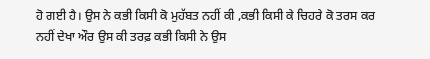ਹੋ ਗਈ ਹੈ। ਉਸ ਨੇ ਕਭੀ ਕਿਸੀ ਕੋ ਮੁਹੱਬਤ ਨਹੀਂ ਕੀ ,ਕਭੀ ਕਿਸੀ ਕੇ ਚਿਹਰੇ ਕੋ ਤਰਸ ਕਰ ਨਹੀਂ ਦੇਖਾ ਔਰ ਉਸ ਕੀ ਤਰਫ਼ ਕਭੀ ਕਿਸੀ ਨੇ ਉਸ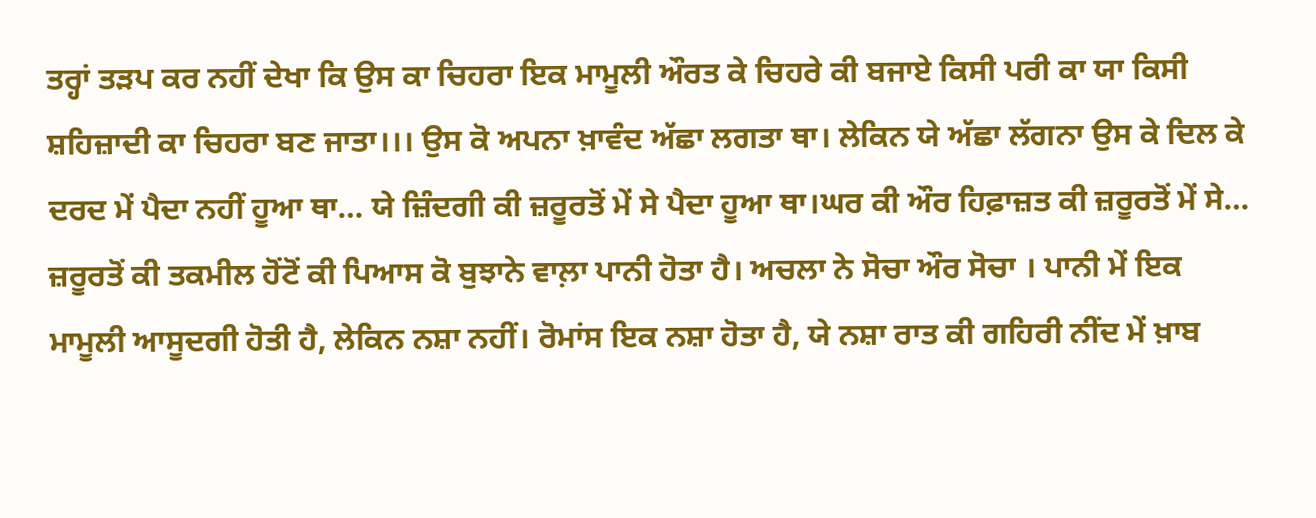ਤਰ੍ਹਾਂ ਤੜਪ ਕਰ ਨਹੀਂ ਦੇਖਾ ਕਿ ਉਸ ਕਾ ਚਿਹਰਾ ਇਕ ਮਾਮੂਲੀ ਔਰਤ ਕੇ ਚਿਹਰੇ ਕੀ ਬਜਾਏ ਕਿਸੀ ਪਰੀ ਕਾ ਯਾ ਕਿਸੀ ਸ਼ਹਿਜ਼ਾਦੀ ਕਾ ਚਿਹਰਾ ਬਣ ਜਾਤਾ।।। ਉਸ ਕੋ ਅਪਨਾ ਖ਼ਾਵੰਦ ਅੱਛਾ ਲਗਤਾ ਥਾ। ਲੇਕਿਨ ਯੇ ਅੱਛਾ ਲੱਗਨਾ ਉਸ ਕੇ ਦਿਲ ਕੇ ਦਰਦ ਮੇਂ ਪੈਦਾ ਨਹੀਂ ਹੂਆ ਥਾ… ਯੇ ਜ਼ਿੰਦਗੀ ਕੀ ਜ਼ਰੂਰਤੋਂ ਮੇਂ ਸੇ ਪੈਦਾ ਹੂਆ ਥਾ।ਘਰ ਕੀ ਔਰ ਹਿਫ਼ਾਜ਼ਤ ਕੀ ਜ਼ਰੂਰਤੋਂ ਮੇਂ ਸੇ… ਜ਼ਰੂਰਤੋਂ ਕੀ ਤਕਮੀਲ ਹੋਂਟੋਂ ਕੀ ਪਿਆਸ ਕੋ ਬੁਝਾਨੇ ਵਾਲ਼ਾ ਪਾਨੀ ਹੋਤਾ ਹੈ। ਅਚਲਾ ਨੇ ਸੋਚਾ ਔਰ ਸੋਚਾ । ਪਾਨੀ ਮੇਂ ਇਕ ਮਾਮੂਲੀ ਆਸੂਦਗੀ ਹੋਤੀ ਹੈ, ਲੇਕਿਨ ਨਸ਼ਾ ਨਹੀਂ। ਰੋਮਾਂਸ ਇਕ ਨਸ਼ਾ ਹੋਤਾ ਹੈ, ਯੇ ਨਸ਼ਾ ਰਾਤ ਕੀ ਗਹਿਰੀ ਨੀਂਦ ਮੇਂ ਖ਼ਾਬ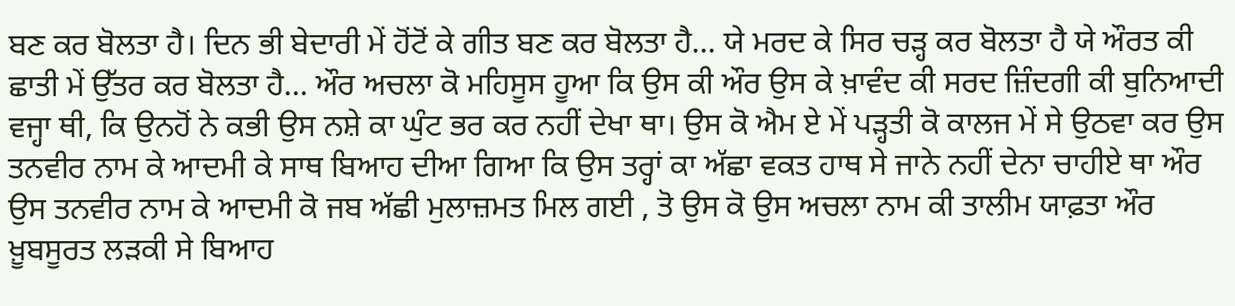ਬਣ ਕਰ ਬੋਲਤਾ ਹੈ। ਦਿਨ ਭੀ ਬੇਦਾਰੀ ਮੇਂ ਹੋਂਟੋਂ ਕੇ ਗੀਤ ਬਣ ਕਰ ਬੋਲਤਾ ਹੈ… ਯੇ ਮਰਦ ਕੇ ਸਿਰ ਚੜ੍ਹ ਕਰ ਬੋਲਤਾ ਹੈ ਯੇ ਔਰਤ ਕੀ ਛਾਤੀ ਮੇਂ ਉੱਤਰ ਕਰ ਬੋਲਤਾ ਹੈ… ਔਰ ਅਚਲਾ ਕੋ ਮਹਿਸੂਸ ਹੂਆ ਕਿ ਉਸ ਕੀ ਔਰ ਉਸ ਕੇ ਖ਼ਾਵੰਦ ਕੀ ਸਰਦ ਜ਼ਿੰਦਗੀ ਕੀ ਬੁਨਿਆਦੀ ਵਜ੍ਹਾ ਥੀ, ਕਿ ਉਨਹੋਂ ਨੇ ਕਭੀ ਉਸ ਨਸ਼ੇ ਕਾ ਘੁੰਟ ਭਰ ਕਰ ਨਹੀਂ ਦੇਖਾ ਥਾ। ਉਸ ਕੋ ਐਮ ਏ ਮੇਂ ਪੜ੍ਹਤੀ ਕੋ ਕਾਲਜ ਮੇਂ ਸੇ ਉਠਵਾ ਕਰ ਉਸ ਤਨਵੀਰ ਨਾਮ ਕੇ ਆਦਮੀ ਕੇ ਸਾਥ ਬਿਆਹ ਦੀਆ ਗਿਆ ਕਿ ਉਸ ਤਰ੍ਹਾਂ ਕਾ ਅੱਛਾ ਵਕਤ ਹਾਥ ਸੇ ਜਾਨੇ ਨਹੀਂ ਦੇਨਾ ਚਾਹੀਏ ਥਾ ਔਰ ਉਸ ਤਨਵੀਰ ਨਾਮ ਕੇ ਆਦਮੀ ਕੋ ਜਬ ਅੱਛੀ ਮੁਲਾਜ਼ਮਤ ਮਿਲ ਗਈ , ਤੋ ਉਸ ਕੋ ਉਸ ਅਚਲਾ ਨਾਮ ਕੀ ਤਾਲੀਮ ਯਾਫ਼ਤਾ ਔਰ ਖ਼ੂਬਸੂਰਤ ਲੜਕੀ ਸੇ ਬਿਆਹ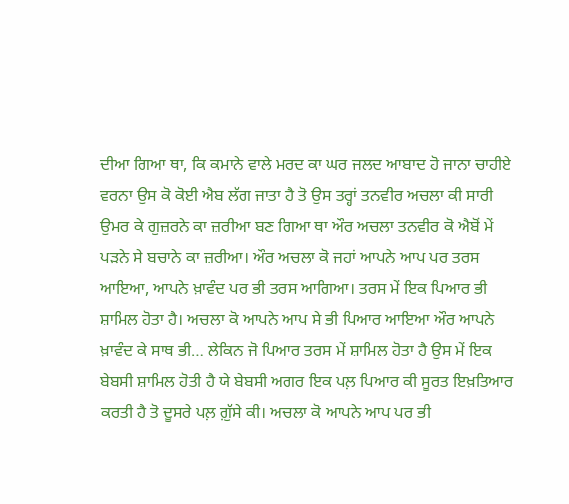ਦੀਆ ਗਿਆ ਥਾ, ਕਿ ਕਮਾਨੇ ਵਾਲੇ ਮਰਦ ਕਾ ਘਰ ਜਲਦ ਆਬਾਦ ਹੋ ਜਾਨਾ ਚਾਹੀਏ ਵਰਨਾ ਉਸ ਕੋ ਕੋਈ ਐਬ ਲੱਗ ਜਾਤਾ ਹੈ ਤੋ ਉਸ ਤਰ੍ਹਾਂ ਤਨਵੀਰ ਅਚਲਾ ਕੀ ਸਾਰੀ ਉਮਰ ਕੇ ਗੁਜ਼ਰਨੇ ਕਾ ਜ਼ਰੀਆ ਬਣ ਗਿਆ ਥਾ ਔਰ ਅਚਲਾ ਤਨਵੀਰ ਕੋ ਐਬੋਂ ਮੇਂ ਪੜਨੇ ਸੇ ਬਚਾਨੇ ਕਾ ਜ਼ਰੀਆ। ਔਰ ਅਚਲਾ ਕੋ ਜਹਾਂ ਆਪਨੇ ਆਪ ਪਰ ਤਰਸ ਆਇਆ, ਆਪਨੇ ਖ਼ਾਵੰਦ ਪਰ ਭੀ ਤਰਸ ਆਗਿਆ। ਤਰਸ ਮੇਂ ਇਕ ਪਿਆਰ ਭੀ ਸ਼ਾਮਿਲ ਹੋਤਾ ਹੈ। ਅਚਲਾ ਕੋ ਆਪਨੇ ਆਪ ਸੇ ਭੀ ਪਿਆਰ ਆਇਆ ਔਰ ਆਪਨੇ ਖ਼ਾਵੰਦ ਕੇ ਸਾਥ ਭੀ… ਲੇਕਿਨ ਜੋ ਪਿਆਰ ਤਰਸ ਮੇਂ ਸ਼ਾਮਿਲ ਹੋਤਾ ਹੈ ਉਸ ਮੇਂ ਇਕ ਬੇਬਸੀ ਸ਼ਾਮਿਲ ਹੋਤੀ ਹੈ ਯੇ ਬੇਬਸੀ ਅਗਰ ਇਕ ਪਲ਼ ਪਿਆਰ ਕੀ ਸੂਰਤ ਇਖ਼ਤਿਆਰ ਕਰਤੀ ਹੈ ਤੋ ਦੂਸਰੇ ਪਲ਼ ਗ਼ੁੱਸੇ ਕੀ। ਅਚਲਾ ਕੋ ਆਪਨੇ ਆਪ ਪਰ ਭੀ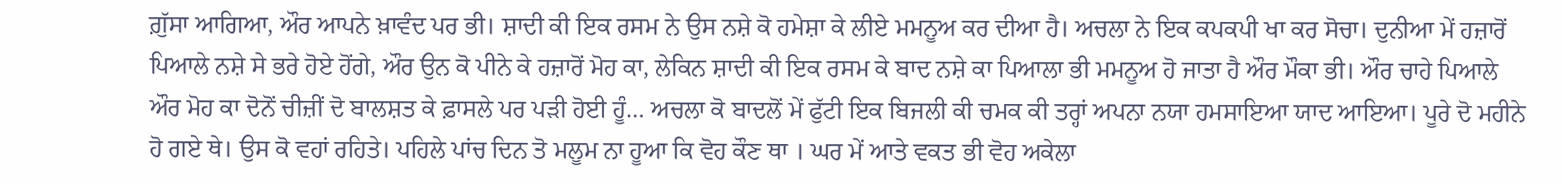ਗ਼ੁੱਸਾ ਆਗਿਆ, ਔਰ ਆਪਨੇ ਖ਼ਾਵੰਦ ਪਰ ਭੀ। ਸ਼ਾਦੀ ਕੀ ਇਕ ਰਸਮ ਨੇ ਉਸ ਨਸ਼ੇ ਕੋ ਹਮੇਸ਼ਾ ਕੇ ਲੀਏ ਮਮਨੂਅ ਕਰ ਦੀਆ ਹੈ। ਅਚਲਾ ਨੇ ਇਕ ਕਪਕਪੀ ਖਾ ਕਰ ਸੋਚਾ। ਦੁਨੀਆ ਮੇਂ ਹਜ਼ਾਰੋਂ ਪਿਆਲੇ ਨਸ਼ੇ ਸੇ ਭਰੇ ਹੋਏ ਹੋਂਗੇ, ਔਰ ਉਨ ਕੋ ਪੀਨੇ ਕੇ ਹਜ਼ਾਰੋਂ ਮੋਹ ਕਾ, ਲੇਕਿਨ ਸ਼ਾਦੀ ਕੀ ਇਕ ਰਸਮ ਕੇ ਬਾਦ ਨਸ਼ੇ ਕਾ ਪਿਆਲਾ ਭੀ ਮਮਨੂਅ ਹੋ ਜਾਤਾ ਹੈ ਔਰ ਮੌਕਾ ਭੀ। ਔਰ ਚਾਹੇ ਪਿਆਲੇ ਔਰ ਮੋਹ ਕਾ ਦੋਨੋਂ ਚੀਜ਼ੀਂ ਦੋ ਬਾਲਸ਼ਤ ਕੇ ਫ਼ਾਸਲੇ ਪਰ ਪੜੀ ਹੋਈ ਹੂੰ… ਅਚਲਾ ਕੋ ਬਾਦਲੋਂ ਮੇਂ ਫੁੱਟੀ ਇਕ ਬਿਜਲੀ ਕੀ ਚਮਕ ਕੀ ਤਰ੍ਹਾਂ ਅਪਨਾ ਨਯਾ ਹਮਸਾਇਆ ਯਾਦ ਆਇਆ। ਪੂਰੇ ਦੋ ਮਹੀਨੇ ਹੋ ਗਏ ਥੇ। ਉਸ ਕੋ ਵਹਾਂ ਰਹਿਤੇ। ਪਹਿਲੇ ਪਾਂਚ ਦਿਨ ਤੋ ਮਲੂਮ ਨਾ ਹੂਆ ਕਿ ਵੋਹ ਕੌਣ ਥਾ । ਘਰ ਮੇਂ ਆਤੇ ਵਕਤ ਭੀ ਵੋਹ ਅਕੇਲਾ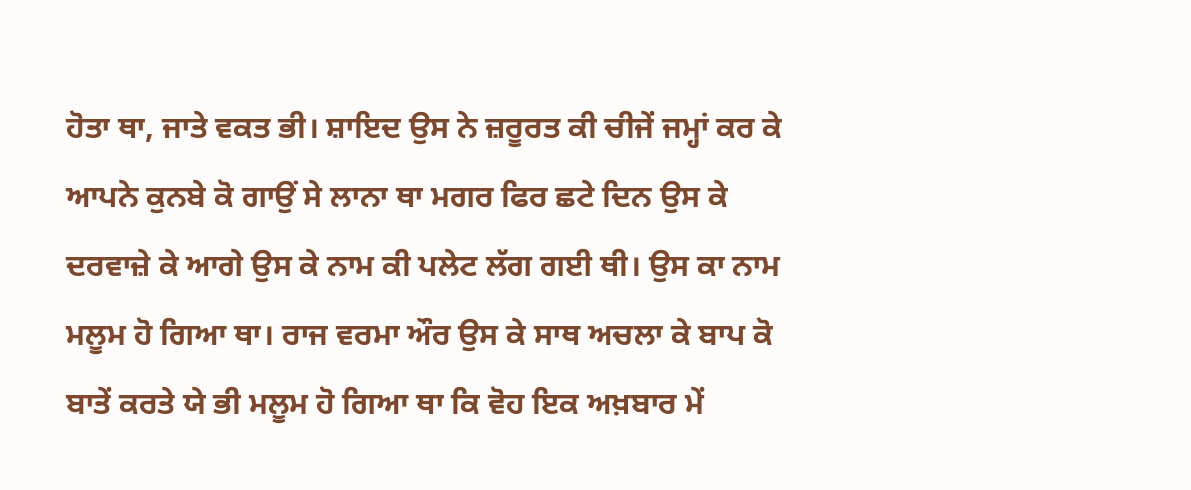ਹੋਤਾ ਥਾ, ਜਾਤੇ ਵਕਤ ਭੀ। ਸ਼ਾਇਦ ਉਸ ਨੇ ਜ਼ਰੂਰਤ ਕੀ ਚੀਜੇਂ ਜਮ੍ਹਾਂ ਕਰ ਕੇ ਆਪਨੇ ਕੁਨਬੇ ਕੋ ਗਾਉਂ ਸੇ ਲਾਨਾ ਥਾ ਮਗਰ ਫਿਰ ਛਟੇ ਦਿਨ ਉਸ ਕੇ ਦਰਵਾਜ਼ੇ ਕੇ ਆਗੇ ਉਸ ਕੇ ਨਾਮ ਕੀ ਪਲੇਟ ਲੱਗ ਗਈ ਥੀ। ਉਸ ਕਾ ਨਾਮ ਮਲੂਮ ਹੋ ਗਿਆ ਥਾ। ਰਾਜ ਵਰਮਾ ਔਰ ਉਸ ਕੇ ਸਾਥ ਅਚਲਾ ਕੇ ਬਾਪ ਕੋ ਬਾਤੇਂ ਕਰਤੇ ਯੇ ਭੀ ਮਲੂਮ ਹੋ ਗਿਆ ਥਾ ਕਿ ਵੋਹ ਇਕ ਅਖ਼ਬਾਰ ਮੇਂ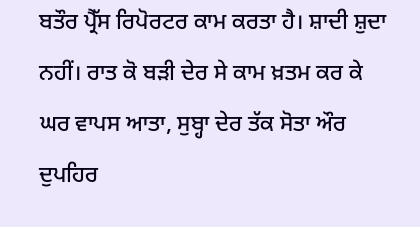ਬਤੌਰ ਪ੍ਰੈੱਸ ਰਿਪੋਰਟਰ ਕਾਮ ਕਰਤਾ ਹੈ। ਸ਼ਾਦੀ ਸ਼ੁਦਾ ਨਹੀਂ। ਰਾਤ ਕੋ ਬੜੀ ਦੇਰ ਸੇ ਕਾਮ ਖ਼ਤਮ ਕਰ ਕੇ ਘਰ ਵਾਪਸ ਆਤਾ, ਸੁਬ੍ਹਾ ਦੇਰ ਤੱਕ ਸੋਤਾ ਔਰ ਦੁਪਹਿਰ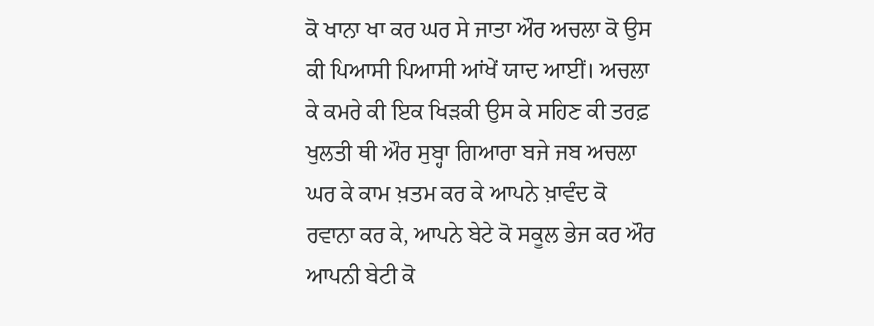ਕੋ ਖਾਨਾ ਖਾ ਕਰ ਘਰ ਸੇ ਜਾਤਾ ਔਰ ਅਚਲਾ ਕੋ ਉਸ ਕੀ ਪਿਆਸੀ ਪਿਆਸੀ ਆਂਖੇਂ ਯਾਦ ਆਈਂ। ਅਚਲਾ ਕੇ ਕਮਰੇ ਕੀ ਇਕ ਖਿੜਕੀ ਉਸ ਕੇ ਸਹਿਣ ਕੀ ਤਰਫ਼ ਖੁਲਤੀ ਥੀ ਔਰ ਸੁਬ੍ਹਾ ਗਿਆਰਾ ਬਜੇ ਜਬ ਅਚਲਾ ਘਰ ਕੇ ਕਾਮ ਖ਼ਤਮ ਕਰ ਕੇ ਆਪਨੇ ਖ਼ਾਵੰਦ ਕੋ ਰਵਾਨਾ ਕਰ ਕੇ, ਆਪਨੇ ਬੇਟੇ ਕੋ ਸਕੂਲ ਭੇਜ ਕਰ ਔਰ ਆਪਨੀ ਬੇਟੀ ਕੋ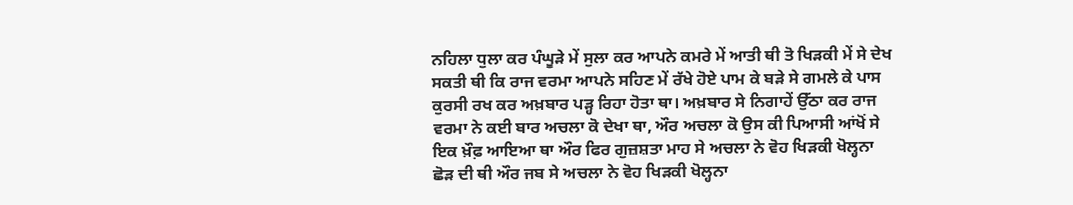ਨਹਿਲਾ ਧੁਲਾ ਕਰ ਪੰਘੂੜੇ ਮੇਂ ਸੁਲਾ ਕਰ ਆਪਨੇ ਕਮਰੇ ਮੇਂ ਆਤੀ ਥੀ ਤੋ ਖਿੜਕੀ ਮੇਂ ਸੇ ਦੇਖ ਸਕਤੀ ਥੀ ਕਿ ਰਾਜ ਵਰਮਾ ਆਪਨੇ ਸਹਿਣ ਮੇਂ ਰੱਖੇ ਹੋਏ ਪਾਮ ਕੇ ਬੜੇ ਸੇ ਗਮਲੇ ਕੇ ਪਾਸ ਕੁਰਸੀ ਰਖ ਕਰ ਅਖ਼ਬਾਰ ਪੜ੍ਹ ਰਿਹਾ ਹੋਤਾ ਥਾ। ਅਖ਼ਬਾਰ ਸੇ ਨਿਗਾਹੇਂ ਉੱਠਾ ਕਰ ਰਾਜ ਵਰਮਾ ਨੇ ਕਈ ਬਾਰ ਅਚਲਾ ਕੋ ਦੇਖਾ ਥਾ, ਔਰ ਅਚਲਾ ਕੋ ਉਸ ਕੀ ਪਿਆਸੀ ਆਂਖੋਂ ਸੇ ਇਕ ਖ਼ੌਫ਼ ਆਇਆ ਥਾ ਔਰ ਫਿਰ ਗੁਜ਼ਸ਼ਤਾ ਮਾਹ ਸੇ ਅਚਲਾ ਨੇ ਵੋਹ ਖਿੜਕੀ ਖੋਲ੍ਹਨਾ ਛੋੜ ਦੀ ਥੀ ਔਰ ਜਬ ਸੇ ਅਚਲਾ ਨੇ ਵੋਹ ਖਿੜਕੀ ਖੋਲ੍ਹਨਾ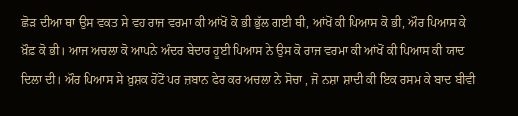ਛੋੜ ਦੀਆ ਥਾ ਉਸ ਵਕਤ ਸੇ ਵਹ ਰਾਜ ਵਰਮਾ ਕੀ ਆਂਖੋਂ ਕੋ ਭੀ ਭੁੱਲ ਗਈ ਥੀ, ਆਂਖੋਂ ਕੀ ਪਿਆਸ ਕੋ ਭੀ, ਔਰ ਪਿਆਸ ਕੇ ਖ਼ੌਫ਼ ਕੋ ਭੀ। ਆਜ ਅਚਲਾ ਕੋ ਆਪਨੇ ਅੰਦਰ ਬੇਦਾਰ ਹੂਈ ਪਿਆਸ ਨੇ ਉਸ ਕੋ ਰਾਜ ਵਰਮਾ ਕੀ ਆਂਖੋਂ ਕੀ ਪਿਆਸ ਕੀ ਯਾਦ ਦਿਲਾ ਦੀ। ਔਰ ਪਿਆਸ ਸੇ ਖ਼ੁਸ਼ਕ ਹੋਂਟੋਂ ਪਰ ਜ਼ਬਾਨ ਫੇਰ ਕਰ ਅਚਲਾ ਨੇ ਸੋਚਾ , ਜੋ ਨਸ਼ਾ ਸ਼ਾਦੀ ਕੀ ਇਕ ਰਸਮ ਕੇ ਬਾਦ ਬੀਵੀ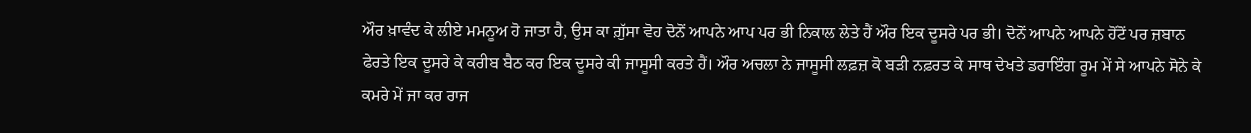ਔਰ ਖ਼ਾਵੰਦ ਕੇ ਲੀਏ ਮਮਨੂਅ ਹੋ ਜਾਤਾ ਹੈ, ਉਸ ਕਾ ਗ਼ੁੱਸਾ ਵੋਹ ਦੋਨੋਂ ਆਪਨੇ ਆਪ ਪਰ ਭੀ ਨਿਕਾਲ ਲੇਤੇ ਹੈਂ ਔਰ ਇਕ ਦੂਸਰੇ ਪਰ ਭੀ। ਦੋਨੋਂ ਆਪਨੇ ਆਪਨੇ ਹੋਂਟੋਂ ਪਰ ਜ਼ਬਾਨ ਫੇਰਤੇ ਇਕ ਦੂਸਰੇ ਕੇ ਕਰੀਬ ਬੈਠ ਕਰ ਇਕ ਦੂਸਰੇ ਕੀ ਜਾਸੂਸੀ ਕਰਤੇ ਹੈਂ। ਔਰ ਅਚਲਾ ਨੇ ਜਾਸੂਸੀ ਲਫ਼ਜ਼ ਕੋ ਬੜੀ ਨਫ਼ਰਤ ਕੇ ਸਾਥ ਦੇਖਤੇ ਡਰਾਇੰਗ ਰੂਮ ਮੇਂ ਸੇ ਆਪਨੇ ਸੋਨੇ ਕੇ ਕਮਰੇ ਮੇਂ ਜਾ ਕਰ ਰਾਜ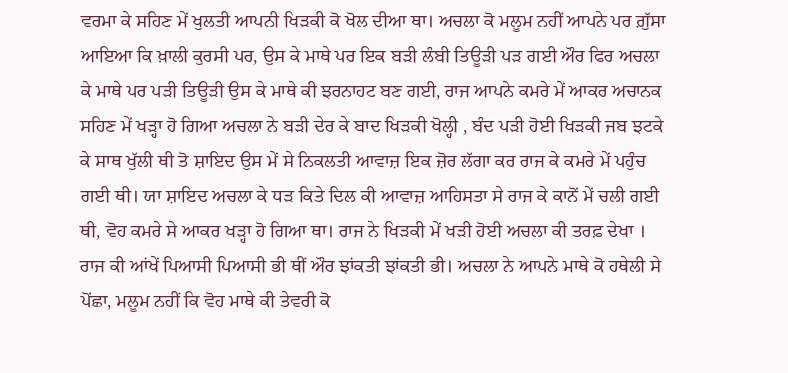ਵਰਮਾ ਕੇ ਸਹਿਣ ਮੇਂ ਖੁਲਤੀ ਆਪਨੀ ਖਿੜਕੀ ਕੋ ਖੋਲ ਦੀਆ ਥਾ। ਅਚਲਾ ਕੋ ਮਲੂਮ ਨਹੀਂ ਆਪਨੇ ਪਰ ਗ਼ੁੱਸਾ ਆਇਆ ਕਿ ਖ਼ਾਲੀ ਕੁਰਸੀ ਪਰ, ਉਸ ਕੇ ਮਾਥੇ ਪਰ ਇਕ ਬੜੀ ਲੰਬੀ ਤਿਊੜੀ ਪੜ ਗਈ ਔਰ ਫਿਰ ਅਚਲਾ ਕੇ ਮਾਥੇ ਪਰ ਪੜੀ ਤਿਊੜੀ ਉਸ ਕੇ ਮਾਥੇ ਕੀ ਝਰਨਾਹਟ ਬਣ ਗਈ, ਰਾਜ ਆਪਨੇ ਕਮਰੇ ਮੇਂ ਆਕਰ ਅਚਾਨਕ ਸਹਿਣ ਮੇਂ ਖੜ੍ਹਾ ਹੋ ਗਿਆ ਅਚਲਾ ਨੇ ਬੜੀ ਦੇਰ ਕੇ ਬਾਦ ਖਿੜਕੀ ਖੋਲ੍ਹੀ , ਬੰਦ ਪੜੀ ਹੋਈ ਖਿੜਕੀ ਜਬ ਝਟਕੇ ਕੇ ਸਾਥ ਖੁੱਲੀ ਥੀ ਤੋ ਸ਼ਾਇਦ ਉਸ ਮੇਂ ਸੇ ਨਿਕਲਤੀ ਆਵਾਜ਼ ਇਕ ਜ਼ੋਰ ਲੱਗਾ ਕਰ ਰਾਜ ਕੇ ਕਮਰੇ ਮੇਂ ਪਹੁੰਚ ਗਈ ਥੀ। ਯਾ ਸ਼ਾਇਦ ਅਚਲਾ ਕੇ ਧੜ ਕਿਤੇ ਦਿਲ ਕੀ ਆਵਾਜ਼ ਆਹਿਸਤਾ ਸੇ ਰਾਜ ਕੇ ਕਾਨੋਂ ਮੇਂ ਚਲੀ ਗਈ ਥੀ, ਵੋਹ ਕਮਰੇ ਸੇ ਆਕਰ ਖੜ੍ਹਾ ਹੋ ਗਿਆ ਥਾ। ਰਾਜ ਨੇ ਖਿੜਕੀ ਮੇਂ ਖੜੀ ਹੋਈ ਅਚਲਾ ਕੀ ਤਰਫ਼ ਦੇਖਾ । ਰਾਜ ਕੀ ਆਂਖੇਂ ਪਿਆਸੀ ਪਿਆਸੀ ਭੀ ਥੀਂ ਔਰ ਝਾਂਕਤੀ ਝਾਂਕਤੀ ਭੀ। ਅਚਲਾ ਨੇ ਆਪਨੇ ਮਾਥੇ ਕੋ ਹਥੇਲੀ ਸੇ ਪੋਂਛਾ, ਮਲੂਮ ਨਹੀਂ ਕਿ ਵੋਹ ਮਾਥੇ ਕੀ ਤੇਵਰੀ ਕੋ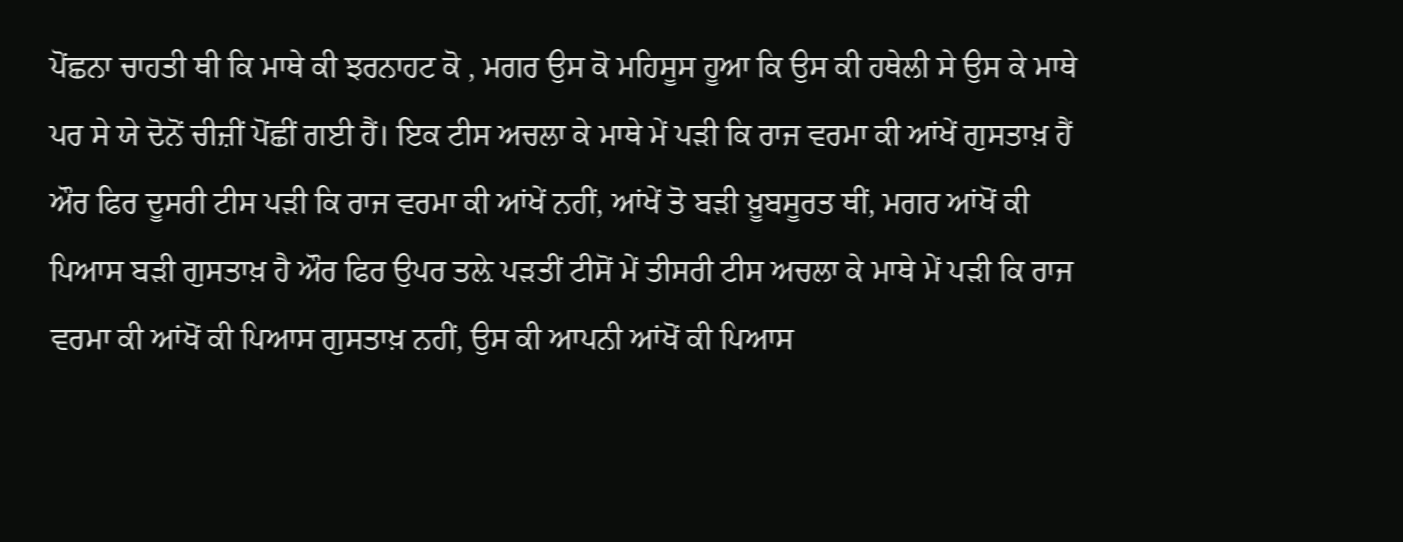ਪੋਂਛਨਾ ਚਾਹਤੀ ਥੀ ਕਿ ਮਾਥੇ ਕੀ ਝਰਨਾਹਟ ਕੋ , ਮਗਰ ਉਸ ਕੋ ਮਹਿਸੂਸ ਹੂਆ ਕਿ ਉਸ ਕੀ ਹਥੇਲੀ ਸੇ ਉਸ ਕੇ ਮਾਥੇ ਪਰ ਸੇ ਯੇ ਦੋਨੋਂ ਚੀਜ਼ੀਂ ਪੋਂਛੀਂ ਗਈ ਹੈਂ। ਇਕ ਟੀਸ ਅਚਲਾ ਕੇ ਮਾਥੇ ਮੇਂ ਪੜੀ ਕਿ ਰਾਜ ਵਰਮਾ ਕੀ ਆਂਖੇਂ ਗੁਸਤਾਖ਼ ਹੈਂ ਔਰ ਫਿਰ ਦੂਸਰੀ ਟੀਸ ਪੜੀ ਕਿ ਰਾਜ ਵਰਮਾ ਕੀ ਆਂਖੇਂ ਨਹੀਂ, ਆਂਖੇਂ ਤੋ ਬੜੀ ਖ਼ੂਬਸੂਰਤ ਥੀਂ, ਮਗਰ ਆਂਖੋਂ ਕੀ ਪਿਆਸ ਬੜੀ ਗੁਸਤਾਖ਼ ਹੈ ਔਰ ਫਿਰ ਉਪਰ ਤਲ਼ੇ ਪੜਤੀਂ ਟੀਸੋਂ ਮੇਂ ਤੀਸਰੀ ਟੀਸ ਅਚਲਾ ਕੇ ਮਾਥੇ ਮੇਂ ਪੜੀ ਕਿ ਰਾਜ ਵਰਮਾ ਕੀ ਆਂਖੋਂ ਕੀ ਪਿਆਸ ਗੁਸਤਾਖ਼ ਨਹੀਂ, ਉਸ ਕੀ ਆਪਨੀ ਆਂਖੋਂ ਕੀ ਪਿਆਸ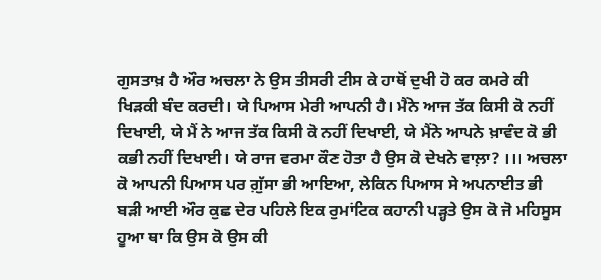ਗੁਸਤਾਖ਼ ਹੈ ਔਰ ਅਚਲਾ ਨੇ ਉਸ ਤੀਸਰੀ ਟੀਸ ਕੇ ਹਾਥੋਂ ਦੁਖੀ ਹੋ ਕਰ ਕਮਰੇ ਕੀ ਖਿੜਕੀ ਬੰਦ ਕਰਦੀ। ਯੇ ਪਿਆਸ ਮੇਰੀ ਆਪਨੀ ਹੈ। ਮੈਂਨੇ ਆਜ ਤੱਕ ਕਿਸੀ ਕੋ ਨਹੀਂ ਦਿਖਾਈ, ਯੇ ਮੈਂ ਨੇ ਆਜ ਤੱਕ ਕਿਸੀ ਕੋ ਨਹੀਂ ਦਿਖਾਈ, ਯੇ ਮੈਂਨੇ ਆਪਨੇ ਖ਼ਾਵੰਦ ਕੋ ਭੀ ਕਭੀ ਨਹੀਂ ਦਿਖਾਈ। ਯੇ ਰਾਜ ਵਰਮਾ ਕੌਣ ਹੋਤਾ ਹੈ ਉਸ ਕੋ ਦੇਖਨੇ ਵਾਲ਼ਾ? ।।। ਅਚਲਾ ਕੋ ਆਪਨੀ ਪਿਆਸ ਪਰ ਗ਼ੁੱਸਾ ਭੀ ਆਇਆ, ਲੇਕਿਨ ਪਿਆਸ ਸੇ ਅਪਨਾਈਤ ਭੀ ਬੜੀ ਆਈ ਔਰ ਕੁਛ ਦੇਰ ਪਹਿਲੇ ਇਕ ਰੁਮਾਂਟਿਕ ਕਹਾਨੀ ਪੜ੍ਹਤੇ ਉਸ ਕੋ ਜੋ ਮਹਿਸੂਸ ਹੂਆ ਥਾ ਕਿ ਉਸ ਕੋ ਉਸ ਕੀ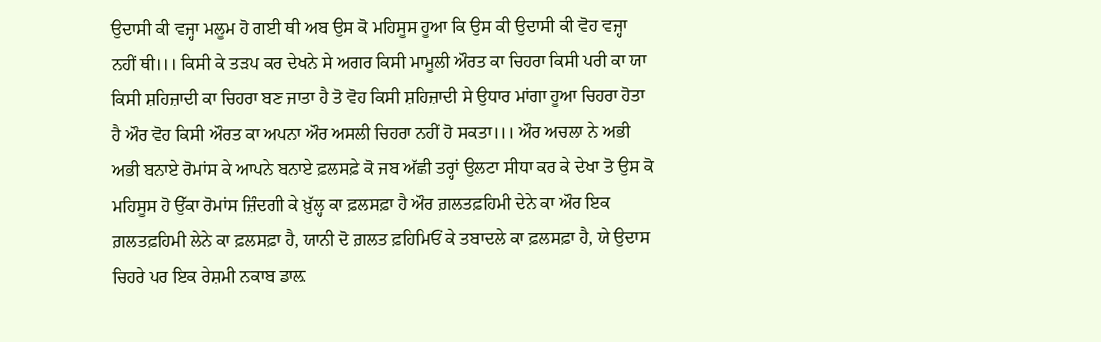ਉਦਾਸੀ ਕੀ ਵਜ੍ਹਾ ਮਲੂਮ ਹੋ ਗਈ ਥੀ ਅਬ ਉਸ ਕੋ ਮਹਿਸੂਸ ਹੂਆ ਕਿ ਉਸ ਕੀ ਉਦਾਸੀ ਕੀ ਵੋਹ ਵਜ੍ਹਾ ਨਹੀਂ ਥੀ।।। ਕਿਸੀ ਕੇ ਤੜਪ ਕਰ ਦੇਖਨੇ ਸੇ ਅਗਰ ਕਿਸੀ ਮਾਮੂਲੀ ਔਰਤ ਕਾ ਚਿਹਰਾ ਕਿਸੀ ਪਰੀ ਕਾ ਯਾ ਕਿਸੀ ਸ਼ਹਿਜ਼ਾਦੀ ਕਾ ਚਿਹਰਾ ਬਣ ਜਾਤਾ ਹੈ ਤੋ ਵੋਹ ਕਿਸੀ ਸ਼ਹਿਜ਼ਾਦੀ ਸੇ ਉਧਾਰ ਮਾਂਗਾ ਹੂਆ ਚਿਹਰਾ ਹੋਤਾ ਹੈ ਔਰ ਵੋਹ ਕਿਸੀ ਔਰਤ ਕਾ ਅਪਨਾ ਔਰ ਅਸਲੀ ਚਿਹਰਾ ਨਹੀਂ ਹੋ ਸਕਤਾ।।। ਔਰ ਅਚਲਾ ਨੇ ਅਭੀ ਅਭੀ ਬਨਾਏ ਰੋਮਾਂਸ ਕੇ ਆਪਨੇ ਬਨਾਏ ਫ਼ਲਸਫ਼ੇ ਕੋ ਜਬ ਅੱਛੀ ਤਰ੍ਹਾਂ ਉਲਟਾ ਸੀਧਾ ਕਰ ਕੇ ਦੇਖਾ ਤੋ ਉਸ ਕੋ ਮਹਿਸੂਸ ਹੋ ਉੱਕਾ ਰੋਮਾਂਸ ਜ਼ਿੰਦਗੀ ਕੇ ਖ਼ੁੱਲ੍ਹ ਕਾ ਫ਼ਲਸਫ਼ਾ ਹੈ ਔਰ ਗ਼ਲਤਫ਼ਹਿਮੀ ਦੇਨੇ ਕਾ ਔਰ ਇਕ ਗ਼ਲਤਫ਼ਹਿਮੀ ਲੇਨੇ ਕਾ ਫ਼ਲਸਫ਼ਾ ਹੈ, ਯਾਨੀ ਦੋ ਗ਼ਲਤ ਫ਼ਹਿਮਿਓਂ ਕੇ ਤਬਾਦਲੇ ਕਾ ਫ਼ਲਸਫ਼ਾ ਹੈ, ਯੇ ਉਦਾਸ ਚਿਹਰੇ ਪਰ ਇਕ ਰੇਸ਼ਮੀ ਨਕਾਬ ਡਾਲ਼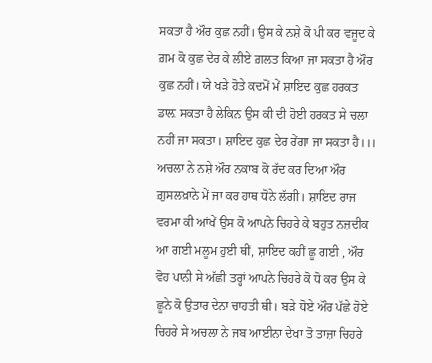ਸਕਤਾ ਹੈ ਔਰ ਕੁਛ ਨਹੀਂ। ਉਸ ਕੇ ਨਸ਼ੇ ਕੋ ਪੀ ਕਰ ਵਜੂਦ ਕੇ ਗ਼ਮ ਕੋ ਕੁਛ ਦੇਰ ਕੇ ਲੀਏ ਗ਼ਲਤ ਕਿਆ ਜਾ ਸਕਤਾ ਹੈ ਔਰ ਕੁਛ ਨਹੀਂ। ਯੇ ਖੜੇ ਹੋਤੇ ਕਦਮੋਂ ਮੇਂ ਸ਼ਾਇਦ ਕੁਛ ਹਰਕਤ ਡਾਲ਼ ਸਕਤਾ ਹੈ ਲੇਕਿਨ ਉਸ ਕੀ ਦੀ ਹੋਈ ਹਰਕਤ ਸੇ ਚਲਾ ਨਹੀਂ ਜਾ ਸਕਤਾ। ਸ਼ਾਇਦ ਕੁਛ ਦੇਰ ਰੇਂਗਾ ਜਾ ਸਕਤਾ ਹੈ।।। ਅਚਲਾ ਨੇ ਨਸ਼ੇ ਔਰ ਨਕਾਬ ਕੋ ਰੱਦ ਕਰ ਦਿਆ ਔਰ ਗ਼ੁਸਲਖ਼ਾਨੇ ਮੇਂ ਜਾ ਕਰ ਹਾਥ ਧੋਨੇ ਲੱਗੀ। ਸ਼ਾਇਦ ਰਾਜ ਵਰਮਾ ਕੀ ਆਂਖੇਂ ਉਸ ਕੋ ਆਪਨੇ ਚਿਹਰੇ ਕੇ ਬਹੁਤ ਨਜ਼ਦੀਕ ਆ ਗਈ ਮਲੂਮ ਹੁਈ ਥੀਂ, ਸ਼ਾਇਦ ਕਹੀਂ ਛੂ ਗਈ , ਔਰ ਵੋਹ ਪਾਨੀ ਸੇ ਅੱਛੀ ਤਰ੍ਹਾਂ ਆਪਨੇ ਚਿਹਰੇ ਕੋ ਧੋ ਕਰ ਉਸ ਕੇ ਛੂਨੇ ਕੋ ਉਤਾਰ ਦੇਨਾ ਚਾਹਤੀ ਥੀ। ਬੜੇ ਧੋਏ ਔਰ ਪੱਛੇ ਹੋਏ ਚਿਹਰੇ ਸੇ ਅਚਲਾ ਨੇ ਜਬ ਆਈਨਾ ਦੇਖਾ ਤੋ ਤਾਜ਼ਾ ਚਿਹਰੇ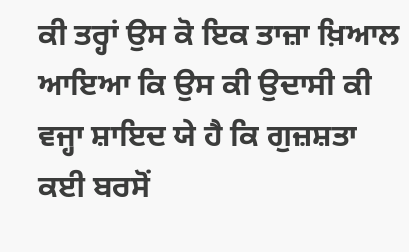ਕੀ ਤਰ੍ਹਾਂ ਉਸ ਕੋ ਇਕ ਤਾਜ਼ਾ ਖ਼ਿਆਲ ਆਇਆ ਕਿ ਉਸ ਕੀ ਉਦਾਸੀ ਕੀ ਵਜ੍ਹਾ ਸ਼ਾਇਦ ਯੇ ਹੈ ਕਿ ਗੁਜ਼ਸ਼ਤਾ ਕਈ ਬਰਸੋਂ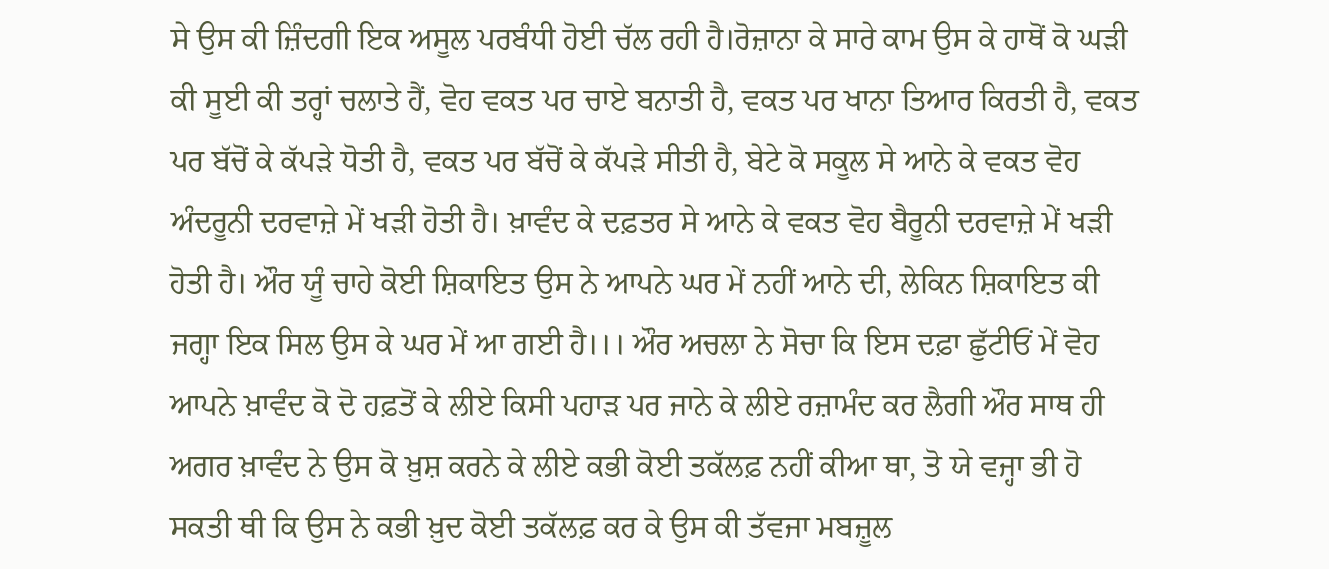ਸੇ ਉਸ ਕੀ ਜ਼ਿੰਦਗੀ ਇਕ ਅਸੂਲ ਪਰਬੰਧੀ ਹੋਈ ਚੱਲ ਰਹੀ ਹੈ।ਰੋਜ਼ਾਨਾ ਕੇ ਸਾਰੇ ਕਾਮ ਉਸ ਕੇ ਹਾਥੋਂ ਕੋ ਘੜੀ ਕੀ ਸੂਈ ਕੀ ਤਰ੍ਹਾਂ ਚਲਾਤੇ ਹੈਂ, ਵੋਹ ਵਕਤ ਪਰ ਚਾਏ ਬਨਾਤੀ ਹੈ, ਵਕਤ ਪਰ ਖਾਨਾ ਤਿਆਰ ਕਿਰਤੀ ਹੈ, ਵਕਤ ਪਰ ਬੱਚੋਂ ਕੇ ਕੱਪੜੇ ਧੋਤੀ ਹੈ, ਵਕਤ ਪਰ ਬੱਚੋਂ ਕੇ ਕੱਪੜੇ ਸੀਤੀ ਹੈ, ਬੇਟੇ ਕੋ ਸਕੂਲ ਸੇ ਆਨੇ ਕੇ ਵਕਤ ਵੋਹ ਅੰਦਰੂਨੀ ਦਰਵਾਜ਼ੇ ਮੇਂ ਖੜੀ ਹੋਤੀ ਹੈ। ਖ਼ਾਵੰਦ ਕੇ ਦਫ਼ਤਰ ਸੇ ਆਨੇ ਕੇ ਵਕਤ ਵੋਹ ਬੈਰੂਨੀ ਦਰਵਾਜ਼ੇ ਮੇਂ ਖੜੀ ਹੋਤੀ ਹੈ। ਔਰ ਯੂੰ ਚਾਹੇ ਕੋਈ ਸ਼ਿਕਾਇਤ ਉਸ ਨੇ ਆਪਨੇ ਘਰ ਮੇਂ ਨਹੀਂ ਆਨੇ ਦੀ, ਲੇਕਿਨ ਸ਼ਿਕਾਇਤ ਕੀ ਜਗ੍ਹਾ ਇਕ ਸਿਲ ਉਸ ਕੇ ਘਰ ਮੇਂ ਆ ਗਈ ਹੈ।।। ਔਰ ਅਚਲਾ ਨੇ ਸੋਚਾ ਕਿ ਇਸ ਦਫ਼ਾ ਛੁੱਟੀਓਂ ਮੇਂ ਵੋਹ ਆਪਨੇ ਖ਼ਾਵੰਦ ਕੋ ਦੋ ਹਫ਼ਤੋਂ ਕੇ ਲੀਏ ਕਿਸੀ ਪਹਾੜ ਪਰ ਜਾਨੇ ਕੇ ਲੀਏ ਰਜ਼ਾਮੰਦ ਕਰ ਲੈਗੀ ਔਰ ਸਾਥ ਹੀ ਅਗਰ ਖ਼ਾਵੰਦ ਨੇ ਉਸ ਕੋ ਖ਼ੁਸ਼ ਕਰਨੇ ਕੇ ਲੀਏ ਕਭੀ ਕੋਈ ਤਕੱਲਫ਼ ਨਹੀਂ ਕੀਆ ਥਾ, ਤੋ ਯੇ ਵਜ੍ਹਾ ਭੀ ਹੋ ਸਕਤੀ ਥੀ ਕਿ ਉਸ ਨੇ ਕਭੀ ਖ਼ੁਦ ਕੋਈ ਤਕੱਲਫ਼ ਕਰ ਕੇ ਉਸ ਕੀ ਤੱਵਜਾ ਮਬਜ਼ੂਲ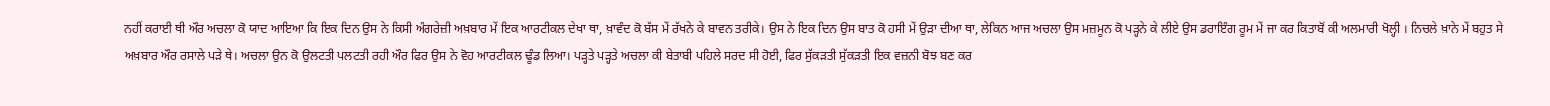ਨਹੀਂ ਕਰਾਈ ਥੀ ਔਰ ਅਚਲਾ ਕੋ ਯਾਦ ਆਇਆ ਕਿ ਇਕ ਦਿਨ ਉਸ ਨੇ ਕਿਸੀ ਅੰਗਰੇਜ਼ੀ ਅਖ਼ਬਾਰ ਮੇਂ ਇਕ ਆਰਟੀਕਲ ਦੇਖਾ ਥਾ, ਖ਼ਾਵੰਦ ਕੋ ਬੱਸ ਮੇਂ ਰੱਖਨੇ ਕੇ ਬਾਵਨ ਤਰੀਕੇ। ਉਸ ਨੇ ਇਕ ਦਿਨ ਉਸ ਬਾਤ ਕੋ ਹਸੀ ਮੇਂ ਉੜਾ ਦੀਆ ਥਾ, ਲੇਕਿਨ ਆਜ ਅਚਲਾ ਉਸ ਮਜ਼ਮੂਨ ਕੋ ਪੜ੍ਹਨੇ ਕੇ ਲੀਏ ਉਸ ਡਰਾਇੰਗ ਰੂਮ ਮੇਂ ਜਾ ਕਰ ਕਿਤਾਬੋਂ ਕੀ ਅਲਮਾਰੀ ਖੋਲ੍ਹੀ । ਨਿਚਲੇ ਖ਼ਾਨੇ ਮੇਂ ਬਹੁਤ ਸੇ ਅਖ਼ਬਾਰ ਔਰ ਰਸਾਲੇ ਪੜੇ ਥੇ। ਅਚਲਾ ਉਨ ਕੋ ਉਲਟਤੀ ਪਲਟਤੀ ਰਹੀ ਔਰ ਫਿਰ ਉਸ ਨੇ ਵੋਹ ਆਰਟੀਕਲ ਢੂੰਡ ਲਿਆ। ਪੜ੍ਹਤੇ ਪੜ੍ਹਤੇ ਅਚਲਾ ਕੀ ਬੇਤਾਬੀ ਪਹਿਲੇ ਸਰਦ ਸੀ ਹੋਈ, ਫਿਰ ਸੁੱਕੜਤੀ ਸੁੱਕੜਤੀ ਇਕ ਵਜ਼ਨੀ ਬੋਝ ਬਣ ਕਰ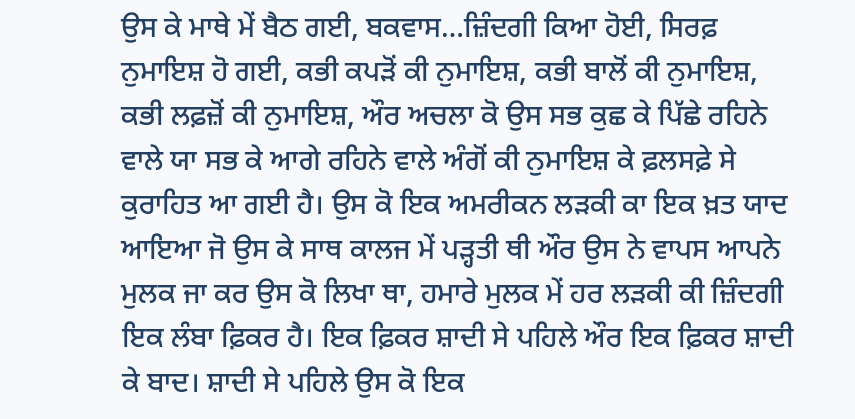ਉਸ ਕੇ ਮਾਥੇ ਮੇਂ ਬੈਠ ਗਈ, ਬਕਵਾਸ…ਜ਼ਿੰਦਗੀ ਕਿਆ ਹੋਈ, ਸਿਰਫ਼ ਨੁਮਾਇਸ਼ ਹੋ ਗਈ, ਕਭੀ ਕਪੜੋਂ ਕੀ ਨੁਮਾਇਸ਼, ਕਭੀ ਬਾਲੋਂ ਕੀ ਨੁਮਾਇਸ਼, ਕਭੀ ਲਫ਼ਜ਼ੋਂ ਕੀ ਨੁਮਾਇਸ਼, ਔਰ ਅਚਲਾ ਕੋ ਉਸ ਸਭ ਕੁਛ ਕੇ ਪਿੱਛੇ ਰਹਿਨੇ ਵਾਲੇ ਯਾ ਸਭ ਕੇ ਆਗੇ ਰਹਿਨੇ ਵਾਲੇ ਅੰਗੋਂ ਕੀ ਨੁਮਾਇਸ਼ ਕੇ ਫ਼ਲਸਫ਼ੇ ਸੇ ਕੁਰਾਹਿਤ ਆ ਗਈ ਹੈ। ਉਸ ਕੋ ਇਕ ਅਮਰੀਕਨ ਲੜਕੀ ਕਾ ਇਕ ਖ਼ਤ ਯਾਦ ਆਇਆ ਜੋ ਉਸ ਕੇ ਸਾਥ ਕਾਲਜ ਮੇਂ ਪੜ੍ਹਤੀ ਥੀ ਔਰ ਉਸ ਨੇ ਵਾਪਸ ਆਪਨੇ ਮੁਲਕ ਜਾ ਕਰ ਉਸ ਕੋ ਲਿਖਾ ਥਾ, ਹਮਾਰੇ ਮੁਲਕ ਮੇਂ ਹਰ ਲੜਕੀ ਕੀ ਜ਼ਿੰਦਗੀ ਇਕ ਲੰਬਾ ਫ਼ਿਕਰ ਹੈ। ਇਕ ਫ਼ਿਕਰ ਸ਼ਾਦੀ ਸੇ ਪਹਿਲੇ ਔਰ ਇਕ ਫ਼ਿਕਰ ਸ਼ਾਦੀ ਕੇ ਬਾਦ। ਸ਼ਾਦੀ ਸੇ ਪਹਿਲੇ ਉਸ ਕੋ ਇਕ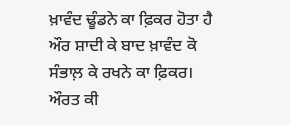ਖ਼ਾਵੰਦ ਢੂੰਡਨੇ ਕਾ ਫ਼ਿਕਰ ਹੋਤਾ ਹੈ ਔਰ ਸ਼ਾਦੀ ਕੇ ਬਾਦ ਖ਼ਾਵੰਦ ਕੋ ਸੰਭਾਲ਼ ਕੇ ਰਖਨੇ ਕਾ ਫ਼ਿਕਰ। ਔਰਤ ਕੀ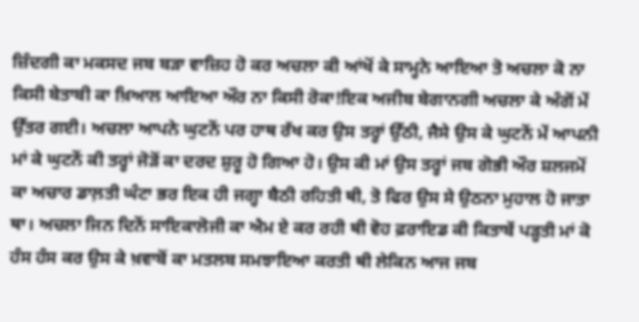ਜ਼ਿੰਦਗੀ ਕਾ ਮਕਸਦ ਜਬ ਬੜਾ ਵਾਜ਼ਿਹ ਹੋ ਕਰ ਅਚਲਾ ਕੀ ਆਂਖੋਂ ਕੇ ਸਾਮ੍ਹਨੇ ਆਇਆ ਤੋ ਅਚਲਾ ਕੋ ਨਾ ਕਿਸੀ ਬੇਤਾਬੀ ਕਾ ਖ਼ਿਆਲ ਆਇਆ ਔਰ ਨਾ ਕਿਸੀ ਰੋਕਾ!ਇਕ ਅਜੀਬ ਬੇਗਾਨਗੀ ਅਚਲਾ ਕੇ ਅੰਗੋਂ ਮੇਂ ਉੱਤਰ ਗਈ। ਅਚਲਾ ਆਪਨੇ ਘੁਟਨੋਂ ਪਰ ਹਾਥ ਰੱਖ ਕਰ ਉਸ ਤਰ੍ਹਾਂ ਉੱਠੀ, ਜੈਸੇ ਉਸ ਕੇ ਘੁਟਨੋਂ ਮੇਂ ਆਪਨੀ ਮਾਂ ਕੇ ਘੁਟਨੋਂ ਕੀ ਤਰ੍ਹਾਂ ਜੋੜੋਂ ਕਾ ਦਰਦ ਸ਼ੁਰੂ ਹੋ ਗਿਆ ਹੋ। ਉਸ ਕੀ ਮਾਂ ਉਸ ਤਰ੍ਹਾਂ ਜਬ ਗੋਭੀ ਔਰ ਸ਼ਲਜਮੋਂ ਕਾ ਅਚਾਰ ਡਾਲ਼ਤੀ ਘੰਟਾ ਭਰ ਇਕ ਹੀ ਜਗ੍ਹਾ ਬੈਠੀ ਰਹਿਤੀ ਥੀ, ਤੋ ਫਿਰ ਉਸ ਸੇ ਉਠਨਾ ਮੁਹਾਲ ਹੋ ਜਾਤਾ ਥਾ। ਅਚਲਾ ਜਿਨ ਦਿਨੋਂ ਸਾਇਕਾਲੋਜੀ ਕਾ ਐਮ ਏ ਕਰ ਰਹੀ ਥੀ ਵੋਹ ਫ਼ਰਾਇਡ ਕੀ ਕਿਤਾਬੇਂ ਪੜ੍ਹਤੀ ਮਾਂ ਕੋ ਹੰਸ ਹੰਸ ਕਰ ਉਸ ਕੇ ਖ਼ਵਾਬੋਂ ਕਾ ਮਤਲਬ ਸਮਝਾਇਆ ਕਰਤੀ ਥੀ ਲੇਕਿਨ ਆਜ ਜਬ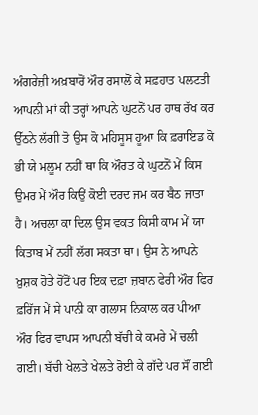ਅੰਗਰੇਜ਼ੀ ਅਖ਼ਬਾਰੋਂ ਔਰ ਰਸਾਲੋਂ ਕੇ ਸਫ਼ਹਾਤ ਪਲਟਤੀ ਆਪਨੀ ਮਾਂ ਕੀ ਤਰ੍ਹਾਂ ਆਪਨੇ ਘੁਟਨੋਂ ਪਰ ਹਾਥ ਰੱਖ ਕਰ ਉੱਠਨੇ ਲੱਗੀ ਤੋ ਉਸ ਕੋ ਮਹਿਸੂਸ ਹੂਆ ਕਿ ਫ਼ਰਾਇਡ ਕੋ ਭੀ ਯੇ ਮਲੂਮ ਨਹੀਂ ਥਾ ਕਿ ਔਰਤ ਕੇ ਘੁਟਨੋਂ ਮੇਂ ਕਿਸ ਉਮਰ ਮੇਂ ਔਰ ਕਿਉਂ ਕੋਈ ਦਰਦ ਜਮ ਕਰ ਬੈਠ ਜਾਤਾ ਹੈ। ਅਚਲਾ ਕਾ ਦਿਲ ਉਸ ਵਕਤ ਕਿਸੀ ਕਾਮ ਮੇਂ ਯਾ ਕਿਤਾਬ ਮੇਂ ਨਹੀਂ ਲੱਗ ਸਕਤਾ ਥਾ। ਉਸ ਨੇ ਆਪਨੇ ਖ਼ੁਸ਼ਕ ਹੋਤੇ ਹੋਂਟੋਂ ਪਰ ਇਕ ਦਫ਼ਾ ਜ਼ਬਾਨ ਫੇਰੀ ਔਰ ਫਿਰ ਫ਼ਰਿੱਜ ਮੇਂ ਸੇ ਪਾਨੀ ਕਾ ਗਲਾਸ ਨਿਕਾਲ ਕਰ ਪੀਆ ਔਰ ਫਿਰ ਵਾਪਸ ਆਪਨੀ ਬੱਚੀ ਕੇ ਕਮਰੇ ਮੇਂ ਚਲੀ ਗਈ। ਬੱਚੀ ਖੇਲਤੇ ਖੇਲਤੇ ਰੋਈ ਕੇ ਗੱਦੇ ਪਰ ਸੌਂ ਗਈ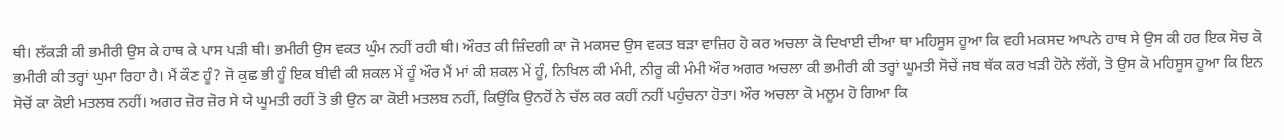ਥੀ। ਲੱਕੜੀ ਕੀ ਭਮੀਰੀ ਉਸ ਕੇ ਹਾਥ ਕੇ ਪਾਸ ਪੜੀ ਥੀ। ਭਮੀਰੀ ਉਸ ਵਕਤ ਘੁੰਮ ਨਹੀਂ ਰਹੀ ਥੀ। ਔਰਤ ਕੀ ਜ਼ਿੰਦਗੀ ਕਾ ਜੋ ਮਕਸਦ ਉਸ ਵਕਤ ਬੜਾ ਵਾਜ਼ਿਹ ਹੋ ਕਰ ਅਚਲਾ ਕੋ ਦਿਖਾਈ ਦੀਆ ਥਾ ਮਹਿਸੂਸ ਹੂਆ ਕਿ ਵਹੀ ਮਕਸਦ ਆਪਨੇ ਹਾਥ ਸੇ ਉਸ ਕੀ ਹਰ ਇਕ ਸੋਚ ਕੋ ਭਮੀਰੀ ਕੀ ਤਰ੍ਹਾਂ ਘੁਮਾ ਰਿਹਾ ਹੈ। ਮੈਂ ਕੌਣ ਹੂੰ? ਜੋ ਕੁਛ ਭੀ ਹੂੰ ਇਕ ਬੀਵੀ ਕੀ ਸ਼ਕਲ ਮੇਂ ਹੂੰ ਔਰ ਮੈਂ ਮਾਂ ਕੀ ਸ਼ਕਲ ਮੇਂ ਹੂੰ, ਨਿਖਿਲ ਕੀ ਮੰਮੀ, ਨੀਰੂ ਕੀ ਮੰਮੀ ਔਰ ਅਗਰ ਅਚਲਾ ਕੀ ਭਮੀਰੀ ਕੀ ਤਰ੍ਹਾਂ ਘੂਮਤੀ ਸੋਚੇਂ ਜਬ ਥੱਕ ਕਰ ਖੜੀ ਹੋਨੇ ਲੱਗੇਂ, ਤੋ ਉਸ ਕੋ ਮਹਿਸੂਸ ਹੂਆ ਕਿ ਇਨ ਸੋਚੋਂ ਕਾ ਕੋਈ ਮਤਲਬ ਨਹੀਂ। ਅਗਰ ਜ਼ੋਰ ਜ਼ੋਰ ਸੇ ਯੇ ਘੂਮਤੀ ਰਹੀਂ ਤੋ ਭੀ ਉਨ ਕਾ ਕੋਈ ਮਤਲਬ ਨਹੀਂ, ਕਿਉਂਕਿ ਉਨਹੋਂ ਨੇ ਚੱਲ ਕਰ ਕਹੀਂ ਨਹੀਂ ਪਹੁੰਚਨਾ ਹੋਤਾ। ਔਰ ਅਚਲਾ ਕੋ ਮਲੂਮ ਹੋ ਗਿਆ ਕਿ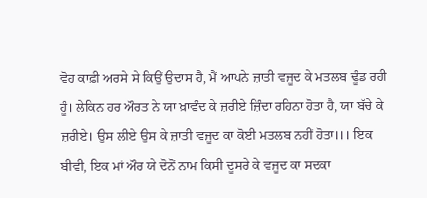ਵੋਹ ਕਾਫ਼ੀ ਅਰਸੇ ਸੇ ਕਿਉਂ ਉਦਾਸ ਹੈ, ਮੈਂ ਆਪਨੇ ਜ਼ਾਤੀ ਵਜੂਦ ਕੇ ਮਤਲਬ ਢੂੰਡ ਰਹੀ ਹੂੰ। ਲੇਕਿਨ ਹਰ ਔਰਤ ਨੇ ਯਾ ਖ਼ਾਵੰਦ ਕੇ ਜ਼ਰੀਏ ਜ਼ਿੰਦਾ ਰਹਿਨਾ ਹੋਤਾ ਹੈ, ਯਾ ਬੱਚੇ ਕੇ ਜ਼ਰੀਏ। ਉਸ ਲੀਏ ਉਸ ਕੇ ਜ਼ਾਤੀ ਵਜੂਦ ਕਾ ਕੋਈ ਮਤਲਬ ਨਹੀਂ ਹੋਤਾ।।। ਇਕ ਬੀਵੀ, ਇਕ ਮਾਂ ਔਰ ਯੇ ਦੋਨੋਂ ਨਾਮ ਕਿਸੀ ਦੂਸਰੇ ਕੇ ਵਜੂਦ ਕਾ ਸਦਕਾ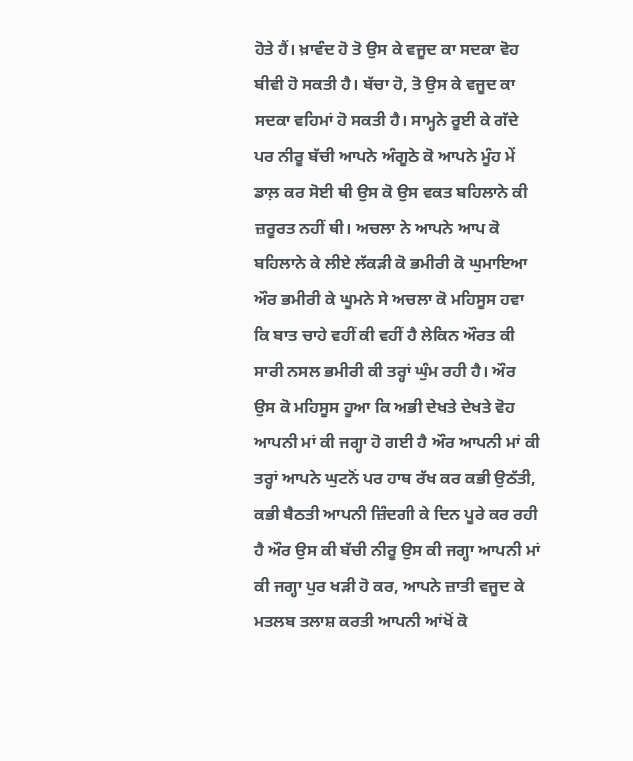ਹੋਤੇ ਹੈਂ। ਖ਼ਾਵੰਦ ਹੋ ਤੋ ਉਸ ਕੇ ਵਜੂਦ ਕਾ ਸਦਕਾ ਵੋਹ ਬੀਵੀ ਹੋ ਸਕਤੀ ਹੈ। ਬੱਚਾ ਹੋ, ਤੋ ਉਸ ਕੇ ਵਜੂਦ ਕਾ ਸਦਕਾ ਵਹਿਮਾਂ ਹੋ ਸਕਤੀ ਹੈ। ਸਾਮ੍ਹਨੇ ਰੂਈ ਕੇ ਗੱਦੇ ਪਰ ਨੀਰੂ ਬੱਚੀ ਆਪਨੇ ਅੰਗੂਠੇ ਕੋ ਆਪਨੇ ਮੂੰਹ ਮੇਂ ਡਾਲ਼ ਕਰ ਸੋਈ ਥੀ ਉਸ ਕੋ ਉਸ ਵਕਤ ਬਹਿਲਾਨੇ ਕੀ ਜ਼ਰੂਰਤ ਨਹੀਂ ਥੀ। ਅਚਲਾ ਨੇ ਆਪਨੇ ਆਪ ਕੋ ਬਹਿਲਾਨੇ ਕੇ ਲੀਏ ਲੱਕੜੀ ਕੋ ਭਮੀਰੀ ਕੋ ਘੁਮਾਇਆ ਔਰ ਭਮੀਰੀ ਕੇ ਘੂਮਨੇ ਸੇ ਅਚਲਾ ਕੋ ਮਹਿਸੂਸ ਹਵਾ ਕਿ ਬਾਤ ਚਾਹੇ ਵਹੀਂ ਕੀ ਵਹੀਂ ਹੈ ਲੇਕਿਨ ਔਰਤ ਕੀ ਸਾਰੀ ਨਸਲ ਭਮੀਰੀ ਕੀ ਤਰ੍ਹਾਂ ਘੁੰਮ ਰਹੀ ਹੈ। ਔਰ ਉਸ ਕੋ ਮਹਿਸੂਸ ਹੂਆ ਕਿ ਅਭੀ ਦੇਖਤੇ ਦੇਖਤੇ ਵੋਹ ਆਪਨੀ ਮਾਂ ਕੀ ਜਗ੍ਹਾ ਹੋ ਗਈ ਹੈ ਔਰ ਆਪਨੀ ਮਾਂ ਕੀ ਤਰ੍ਹਾਂ ਆਪਨੇ ਘੁਟਨੋਂ ਪਰ ਹਾਥ ਰੱਖ ਕਰ ਕਭੀ ਉਠੱਤੀ, ਕਭੀ ਬੈਠਤੀ ਆਪਨੀ ਜ਼ਿੰਦਗੀ ਕੇ ਦਿਨ ਪੂਰੇ ਕਰ ਰਹੀ ਹੈ ਔਰ ਉਸ ਕੀ ਬੱਚੀ ਨੀਰੂ ਉਸ ਕੀ ਜਗ੍ਹਾ ਆਪਨੀ ਮਾਂ ਕੀ ਜਗ੍ਹਾ ਪੁਰ ਖੜੀ ਹੋ ਕਰ, ਆਪਨੇ ਜ਼ਾਤੀ ਵਜੂਦ ਕੇ ਮਤਲਬ ਤਲਾਸ਼ ਕਰਤੀ ਆਪਨੀ ਆਂਖੋਂ ਕੋ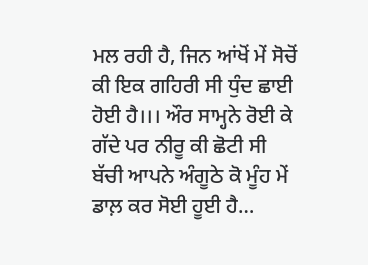ਮਲ ਰਹੀ ਹੈ, ਜਿਨ ਆਂਖੋਂ ਮੇਂ ਸੋਚੋਂ ਕੀ ਇਕ ਗਹਿਰੀ ਸੀ ਧੁੰਦ ਛਾਈ ਹੋਈ ਹੈ।।। ਔਰ ਸਾਮ੍ਹਨੇ ਰੋਈ ਕੇ ਗੱਦੇ ਪਰ ਨੀਰੂ ਕੀ ਛੋਟੀ ਸੀ ਬੱਚੀ ਆਪਨੇ ਅੰਗੂਠੇ ਕੋ ਮੂੰਹ ਮੇਂ ਡਾਲ਼ ਕਰ ਸੋਈ ਹੂਈ ਹੈ…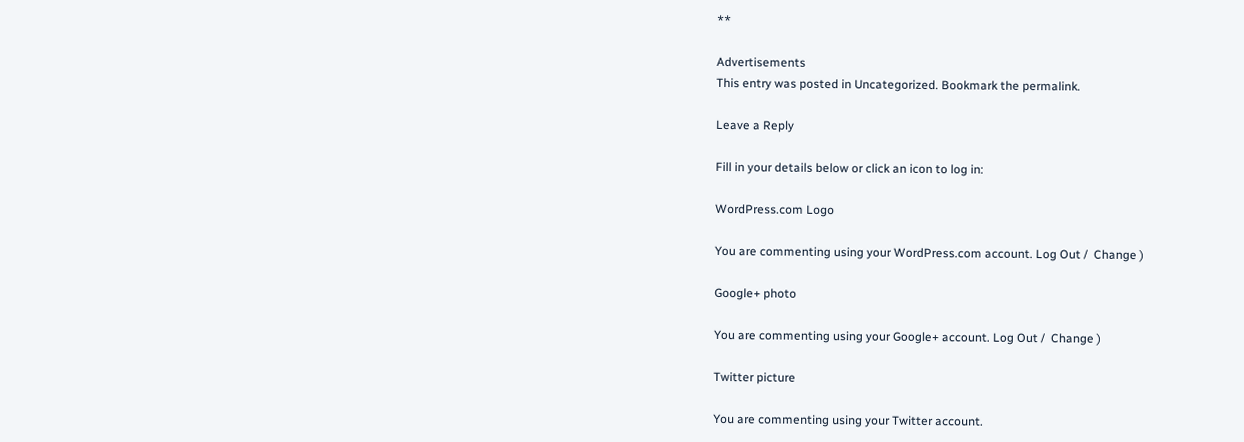**

Advertisements
This entry was posted in Uncategorized. Bookmark the permalink.

Leave a Reply

Fill in your details below or click an icon to log in:

WordPress.com Logo

You are commenting using your WordPress.com account. Log Out /  Change )

Google+ photo

You are commenting using your Google+ account. Log Out /  Change )

Twitter picture

You are commenting using your Twitter account.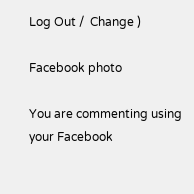Log Out /  Change )

Facebook photo

You are commenting using your Facebook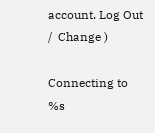account. Log Out /  Change )

Connecting to %s